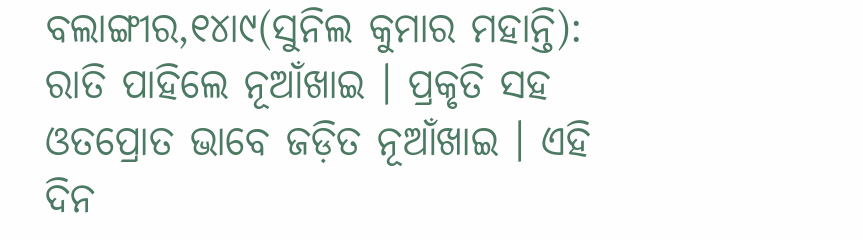ବଲାଙ୍ଗୀର,୧୪ା୯(ସୁନିଲ କୁମାର ମହାନ୍ତି): ରାତି ପାହିଲେ ନୂଆଁଖାଇ । ପ୍ରକୃତି ସହ ଓତପ୍ରୋତ ଭାବେ ଜଡ଼ିତ ନୂଆଁଖାଇ । ଏହି ଦିନ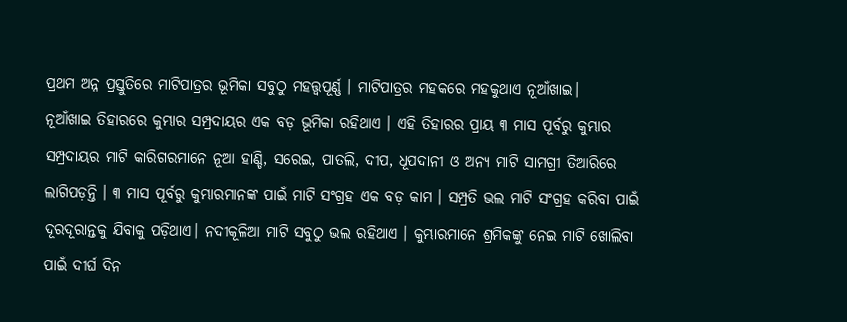ପ୍ରଥମ ଅନ୍ନ ପ୍ରସ୍ତୁତିରେ ମାଟିପାତ୍ରର ଭୂମିକା ସବୁଠୁ ମହତ୍ତ୍ବପୂର୍ଣ୍ଣ । ମାଟିପାତ୍ରର ମହକରେ ମହକୁଥାଏ ନୂଆଁଖାଇ।
ନୂଆଁଖାଇ ତିହାରରେ କୁମ୍ଭାର ସମ୍ପ୍ରଦାୟର ଏକ ବଡ଼ ଭୂମିକା ରହିଥାଏ । ଏହି ତିହାରର ପ୍ରାୟ ୩ ମାସ ପୂର୍ବରୁ କୁମ୍ଭାର ସମ୍ପ୍ରଦାୟର ମାଟି କାରିଗରମାନେ ନୂଆ ହାଣ୍ଡି, ସରେଇ, ପାତଲି, ଦୀପ, ଧୂପଦାନୀ ଓ ଅନ୍ୟ ମାଟି ସାମଗ୍ରୀ ତିଆରିରେ ଲାଗିପଡ଼ନ୍ତି । ୩ ମାସ ପୂର୍ବରୁ କୁମ୍ଭାରମାନଙ୍କ ପାଇଁ ମାଟି ସଂଗ୍ରହ ଏକ ବଡ଼ କାମ । ସମ୍ପ୍ରତି ଭଲ ମାଟି ସଂଗ୍ରହ କରିବା ପାଇଁ ଦୂରଦୂରାନ୍ତକୁ ଯିବାକୁ ପଡ଼ିଥାଏ। ନଦୀକୂଳିଆ ମାଟି ସବୁଠୁ ଭଲ ରହିଥାଏ । କୁମ୍ଭାରମାନେ ଶ୍ରମିକଙ୍କୁ ନେଇ ମାଟି ଖୋଲିବା ପାଇଁ ଦୀର୍ଘ ଦିନ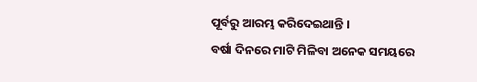ପୂର୍ବରୁ ଆରମ୍ଭ କରିଦେଇଥାନ୍ତି ।
ବର୍ଷା ଦିନରେ ମାଟି ମିଳିବା ଅନେକ ସମୟରେ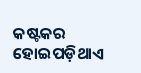କଷ୍ଟକର ହୋଇପଡ଼ିଥାଏ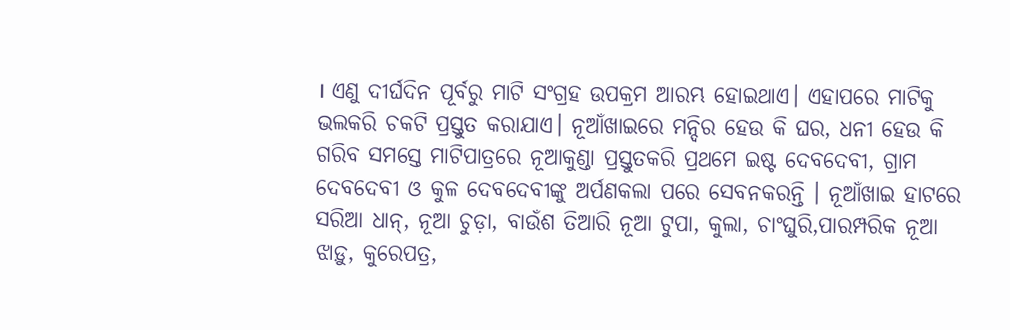। ଏଣୁ ଦୀର୍ଘଦିନ ପୂର୍ବରୁ ମାଟି ସଂଗ୍ରହ ଉପକ୍ରମ ଆରମ୍ଭ ହୋଇଥାଏ। ଏହାପରେ ମାଟିକୁ ଭଲକରି ଚକଟି ପ୍ରସ୍ତୁତ କରାଯାଏ। ନୂଆଁଖାଇରେ ମନ୍ଦିର ହେଉ କି ଘର, ଧନୀ ହେଉ କି ଗରିବ ସମସ୍ତେ ମାଟିପାତ୍ରରେ ନୂଆକୁଣ୍ଡା ପ୍ରସ୍ତୁତକରି ପ୍ରଥମେ ଇଷ୍ଟ ଦେବଦେବୀ, ଗ୍ରାମ ଦେବଦେବୀ ଓ କୁଳ ଦେବଦେବୀଙ୍କୁ ଅର୍ପଣକଲା ପରେ ସେବନକରନ୍ତି । ନୂଆଁଖାଇ ହାଟରେ ସରିଆ ଧାନ୍, ନୂଆ ଚୁଡ଼ା, ବାଉଁଶ ତିଆରି ନୂଆ ଟୁପା, କୁଲା, ଚାଂଘୁରି,ପାରମ୍ପରିକ ନୂଆ ଝାଡ଼ୁ, କୁରେପତ୍ର,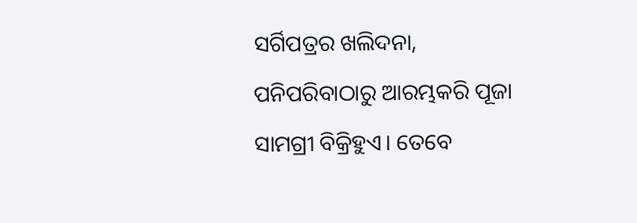ସର୍ଗିପତ୍ରର ଖଲିଦନା, ପନିପରିବାଠାରୁ ଆରମ୍ଭକରି ପୂଜା ସାମଗ୍ରୀ ବିକ୍ରିହୁଏ। ତେବେ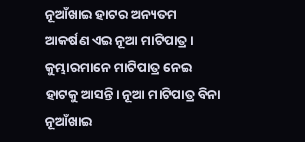ନୂଆଁଖାଇ ହାଟର ଅନ୍ୟତମ ଆକର୍ଷଣ ଏଇ ନୂଆ ମାଟିପାତ୍ର । କୁମ୍ଭାରମାନେ ମାଟିପାତ୍ର ନେଇ ହାଟକୁ ଆସନ୍ତି। ନୂଆ ମାଟିପାତ୍ର ବିନା ନୂଆଁଖାଇ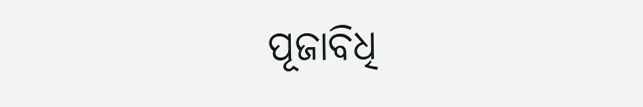ପୂଜାବିଧି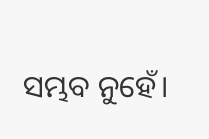ସମ୍ଭବ ନୁହେଁ।